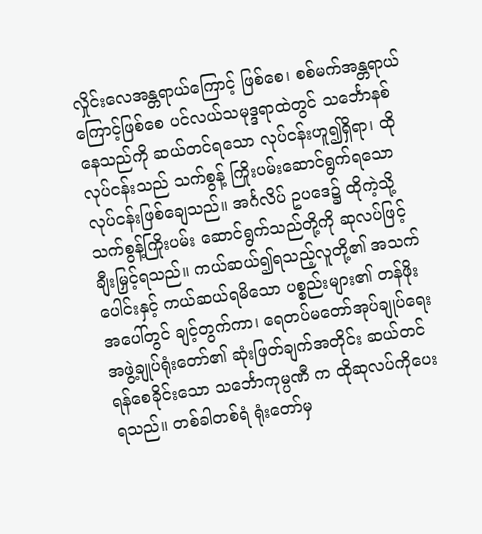လှိုင်းလေအန္တရာယ်ကြောင့် ဖြစ်စေ၊ စစ်မက်အန္တရာယ် ကြောင့်ဖြစ်စေ ပင်လယ်သမုဒ္ဒရာထဲတွင် သင်္ဘောနစ်နေသည်ကို ဆယ်တင်ရသော လုပ်ငန်းဟူ၍ရှိရာ၊ ထိုလုပ်ငန်းသည် သက်စွန့် ကြိုးပမ်းဆောင်ရွက်ရသော လုပ်ငန်းဖြစ်ချေသည်။ အင်္ဂလိပ် ဥပဒေ၌ ထိုကဲ့သို့ သက်စွန့်ကြိုးပမ်း ဆောင်ရွက်သည်တို့ကို ဆုလပ်ဖြင့်ချီးမြှင့်ရသည်။ ကယ်ဆယ်၍ရသည့်လူတို့၏ အသက် ပေါင်းနှင့် ကယ်ဆယ်ရမိသော ပစ္စည်းများ၏ တန်ဖိုးအပေါ်တွင် ချင့်တွက်ကာ၊ ရေတပ်မတော်အုပ်ချုပ်ရေးအဖွဲ့ချုပ်ရုံးတော်၏ ဆုံးဖြတ်ချက်အတိုင်း ဆယ်တင်ရန်စေခိုင်းသော သင်္ဘောကုမ္ပဏီ က ထိုဆုလပ်ကိုပေးရသည်။ တစ်ခါတစ်ရံ ရုံးတော်မှ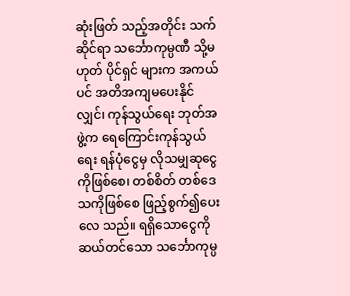ဆုံးဖြတ် သည့်အတိုင်း သက်ဆိုင်ရာ သင်္ဘောကုမ္ပဏီ သို့မဟုတ် ပိုင်ရှင် များက အကယ်ပင် အတိအကျမပေးနိုင်လျှင်၊ ကုန်သွယ်ရေး ဘုတ်အဖွဲ့က ရေကြောင်းကုန်သွယ်ရေး ရန်ပုံငွေမှ လိုသမျှဆုငွေ ကိုဖြစ်စေ၊ တစ်စိတ် တစ်ဒေသကိုဖြစ်စေ ဖြည့်စွက်၍ပေးလေ သည်။ ရရှိသောငွေကို ဆယ်တင်သော သင်္ဘောကုမ္ပ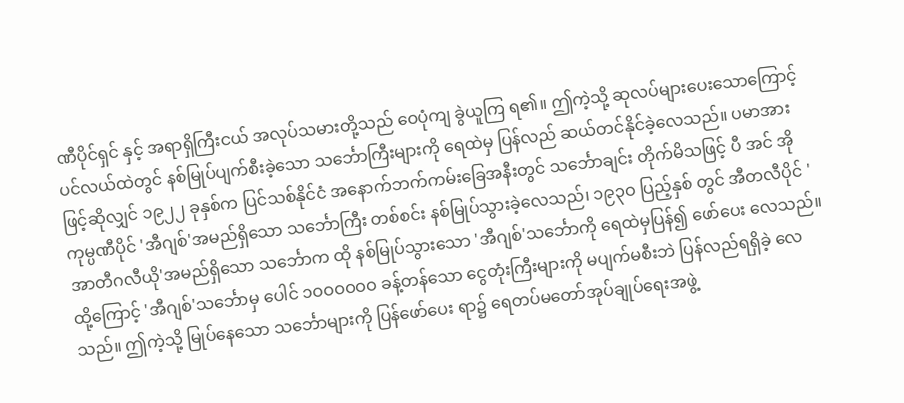ဏီပိုင်ရှင် နှင့် အရာရှိကြီးငယ် အလုပ်သမားတို့သည် ဝေပုံကျ ခွဲယူကြ ရ၏။ ဤကဲ့သို့ ဆုလပ်များပေးသောကြောင့် ပင်လယ်ထဲတွင် နစ်မြုပ်ပျက်စီးခဲ့သော သင်္ဘောကြီးများကို ရေထဲမှ ပြန်လည် ဆယ်တင်နိုင်ခဲ့လေသည်။ ပမာအားဖြင့်ဆိုလျှင် ၁၉၂၂ ခုနှစ်က ပြင်သစ်နိုင်ငံ အနောက်ဘက်ကမ်းခြေအနီးတွင် သင်္ဘောချင်း တိုက်မိသဖြင့် ပီ အင် အိုကုမ္ပဏီပိုင် 'အီဂျစ်'အမည်ရှိသော သင်္ဘောကြီး တစ်စင်း နစ်မြုပ်သွားခဲ့လေသည်၊ ၁၉၃ဝ ပြည့်နှစ် တွင် အီတလီပိုင် 'အာတီဂလီယို'အမည်ရှိသော သင်္ဘောက ထို နစ်မြုပ်သွားသော 'အီဂျစ်'သင်္ဘောကို ရေထဲမှပြန်၍ ဖော်ပေး လေသည်။ ထို့ကြောင့် 'အီဂျစ်'သင်္ဘောမှ ပေါင် ၁ဝဝဝဝဝဝ ခန့်တန်သော ငွေတုံးကြီးများကို မပျက်မစီးဘဲ ပြန်လည်ရရှိခဲ့ လေသည်။ ဤကဲ့သို့ မြုပ်နေသော သင်္ဘောများကို ပြန်ဖော်ပေး ရာ၌ ရေတပ်မတော်အုပ်ချုပ်ရေးအဖွဲ့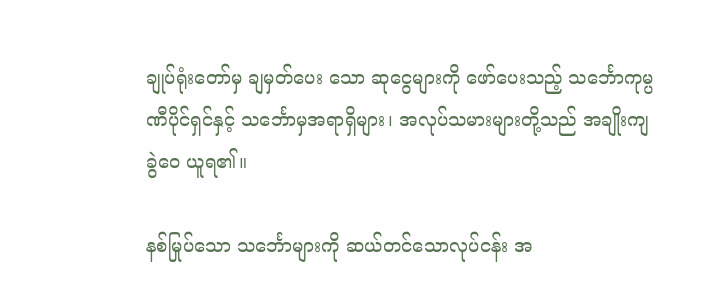ချုပ်ရုံးတော်မှ ချမှတ်ပေး သော ဆုငွေများကို ဖော်ပေးသည့် သင်္ဘောကုမ္ပဏီပိုင်ရှင်နှင့် သင်္ဘောမှအရာရှိများ၊ အလုပ်သမားများတို့သည် အချိုးကျ ခွဲဝေ ယူရ၏။

နစ်မြုပ်သော သင်္ဘောများကို ဆယ်တင်သောလုပ်ငန်း အ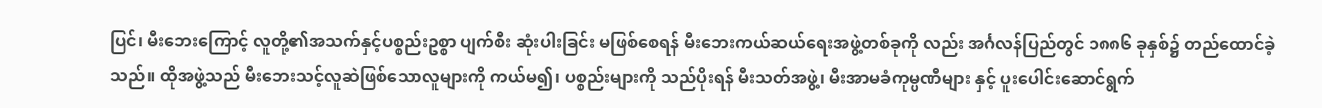ပြင်၊ မီးဘေးကြောင့် လူတို့၏အသက်နှင့်ပစ္စည်းဥစ္စာ ပျက်စီး ဆုံးပါးခြင်း မဖြစ်စေရန် မီးဘေးကယ်ဆယ်ရေးအဖွဲ့တစ်ခုကို လည်း အင်္ဂလန်ပြည်တွင် ၁၈၈၆ ခုနှစ်၌ တည်ထောင်ခဲ့သည်။ ထိုအဖွဲ့သည် မီးဘေးသင့်လူဆဲဖြစ်သောလူများကို ကယ်မ၍၊ ပစ္စည်းများကို သည်ပိုးရန် မီးသတ်အဖွဲ့၊ မီးအာမခံကုမ္ပဏီများ နှင့် ပူးပေါင်းဆောင်ရွက်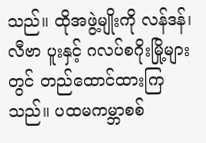သည်။ ထိုအဖွဲ့မျိုးကို လန်ဒန်၊ လီဗာ ပူးနှင့် ဂလပ်စဂိုးမြို့များတွင် တည်ထောင်ထားကြသည်။ ပထမကမ္ဘာစစ်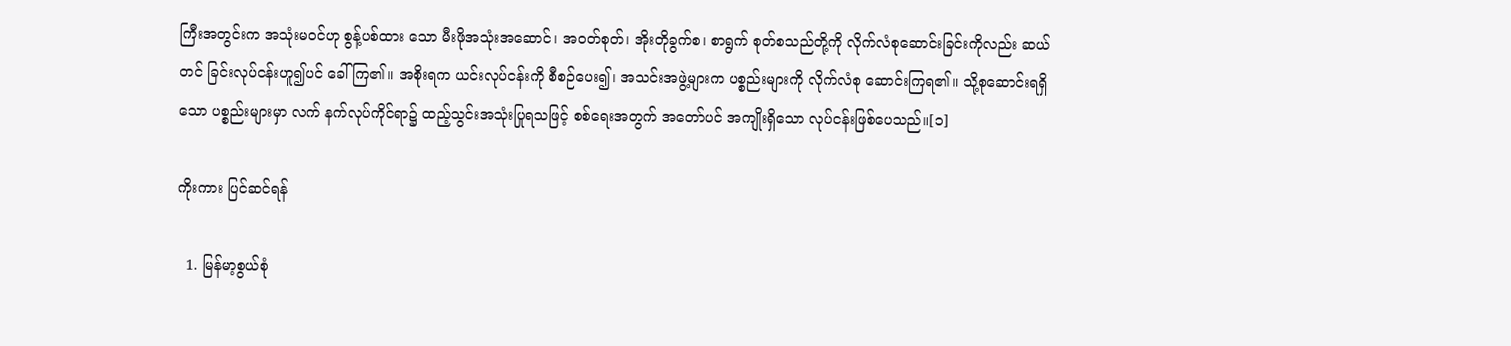ကြီးအတွင်းက အသုံးမဝင်ဟု စွန့်ပစ်ထား သော မီးဖိုအသုံးအဆောင်၊ အဝတ်စုတ်၊ အိုးတိုခွက်စ၊ စာရွက် စုတ်စသည်တို့ကို လိုက်လံစုဆောင်းခြင်းကိုလည်း ဆယ်တင် ခြင်းလုပ်ငန်းဟူ၍ပင် ခေါ်ကြ၏။ အစိုးရက ယင်းလုပ်ငန်းကို စီစဉ်ပေး၍၊ အသင်းအဖွဲ့များက ပစ္စည်းများကို လိုက်လံစု ဆောင်းကြရ၏။ သို့စုဆောင်းရရှိသော ပစ္စည်းများမှာ လက် နက်လုပ်ကိုင်ရာ၌ ထည့်သွင်းအသုံးပြုရသဖြင့် စစ်ရေးအတွက် အတော်ပင် အကျိုးရှိသော လုပ်ငန်းဖြစ်ပေသည်။[၁]

ကိုးကား ပြင်ဆင်ရန်

  1. မြန်မာ့စွယ်စုံ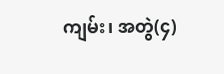ကျမ်း၊ အတွဲ(၄)